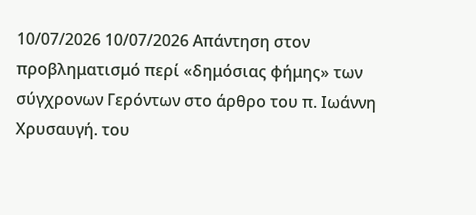10/07/2026 10/07/2026 Απάντηση στον προβληματισμό περί «δημόσιας φήμης» των σύγχρονων Γερόντων στο άρθρο του π. Ιωάννη Χρυσαυγή. του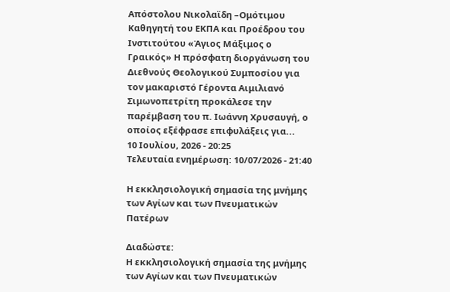Απόστολου Νικολαϊδη –Ομότιμου Καθηγητή του ΕΚΠΑ και Προέδρου του Ινστιτούτου «Άγιος Μάξιμος ο Γραικός» Η πρόσφατη διοργάνωση του Διεθνούς Θεολογικού Συμποσίου για τον μακαριστό Γέροντα Αιμιλιανό Σιμωνοπετρίτη προκάλεσε την παρέμβαση του π. Ιωάννη Χρυσαυγή, ο οποίος εξέφρασε επιφυλάξεις για...
10 Ιουλίου, 2026 - 20:25
Τελευταία ενημέρωση: 10/07/2026 - 21:40

Η εκκλησιολογική σημασία της μνήμης των Αγίων και των Πνευματικών Πατέρων

Διαδώστε:
Η εκκλησιολογική σημασία της μνήμης των Αγίων και των Πνευματικών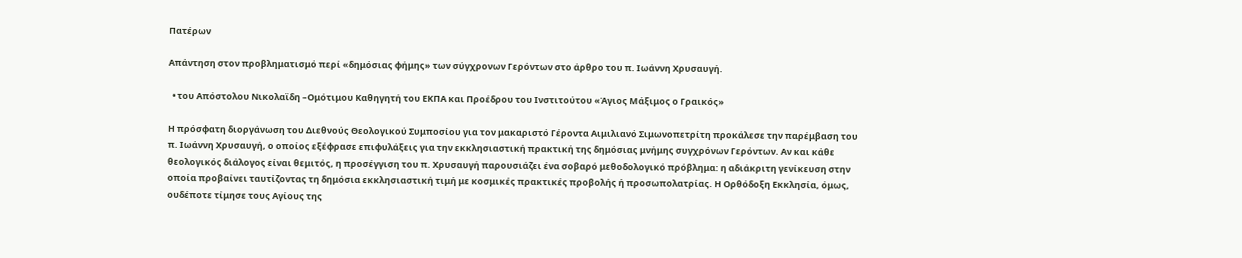Πατέρων

Απάντηση στον προβληματισμό περί «δημόσιας φήμης» των σύγχρονων Γερόντων στο άρθρο του π. Ιωάννη Χρυσαυγή.

  • του Απόστολου Νικολαϊδη –Ομότιμου Καθηγητή του ΕΚΠΑ και Προέδρου του Ινστιτούτου «Άγιος Μάξιμος ο Γραικός»

Η πρόσφατη διοργάνωση του Διεθνούς Θεολογικού Συμποσίου για τον μακαριστό Γέροντα Αιμιλιανό Σιμωνοπετρίτη προκάλεσε την παρέμβαση του π. Ιωάννη Χρυσαυγή, ο οποίος εξέφρασε επιφυλάξεις για την εκκλησιαστική πρακτική της δημόσιας μνήμης συγχρόνων Γερόντων. Αν και κάθε θεολογικός διάλογος είναι θεμιτός, η προσέγγιση του π. Χρυσαυγή παρουσιάζει ένα σοβαρό μεθοδολογικό πρόβλημα: η αδιάκριτη γενίκευση στην οποία προβαίνει ταυτίζοντας τη δημόσια εκκλησιαστική τιμή με κοσμικές πρακτικές προβολής ή προσωπολατρίας. Η Ορθόδοξη Εκκλησία, όμως, ουδέποτε τίμησε τους Αγίους της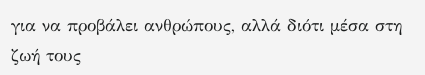για να προβάλει ανθρώπους, αλλά διότι μέσα στη ζωή τους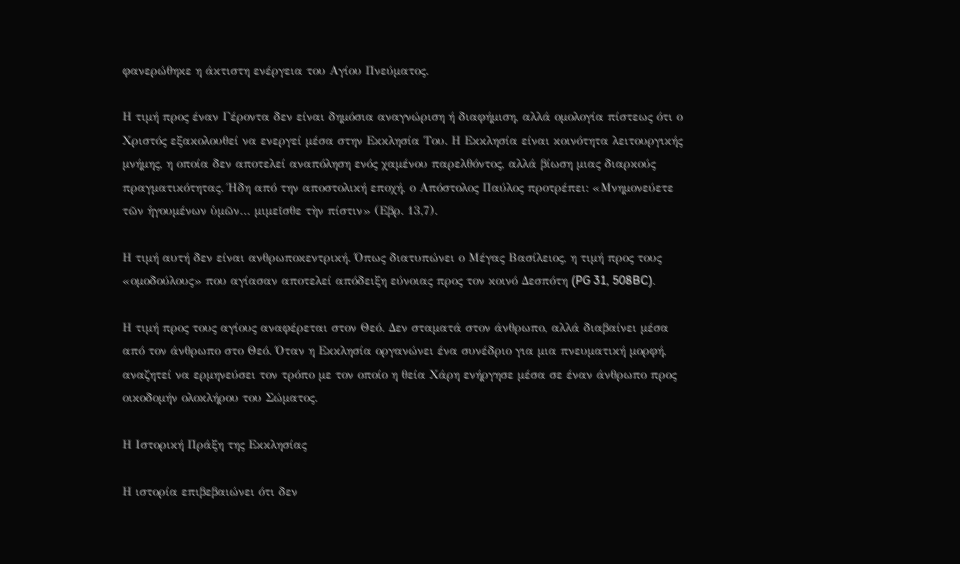φανερώθηκε η άκτιστη ενέργεια του Αγίου Πνεύματος.

Η τιμή προς έναν Γέροντα δεν είναι δημόσια αναγνώριση ή διαφήμιση, αλλά ομολογία πίστεως ότι ο Χριστός εξακολουθεί να ενεργεί μέσα στην Εκκλησία Του. Η Εκκλησία είναι κοινότητα λειτουργικής μνήμης, η οποία δεν αποτελεί αναπόληση ενός χαμένου παρελθόντος, αλλά βίωση μιας διαρκούς πραγματικότητας. Ήδη από την αποστολική εποχή, ο Απόστολος Παύλος προτρέπει: «Μνημονεύετε τῶν ἡγουμένων ὑμῶν… μιμεῖσθε τὴν πίστιν» (Εβρ. 13,7).

Η τιμή αυτή δεν είναι ανθρωποκεντρική. Όπως διατυπώνει ο Μέγας Βασίλειος, η τιμή προς τους «ομοδούλους» που αγίασαν αποτελεί απόδειξη εύνοιας προς τον κοινό Δεσπότη (PG 31, 508BC).

Η τιμή προς τους αγίους αναφέρεται στον Θεό. Δεν σταματά στον άνθρωπο, αλλά διαβαίνει μέσα από τον άνθρωπο στο Θεό. Όταν η Εκκλησία οργανώνει ένα συνέδριο για μια πνευματική μορφή, αναζητεί να ερμηνεύσει τον τρόπο με τον οποίο η θεία Χάρη ενήργησε μέσα σε έναν άνθρωπο προς οικοδομήν ολοκλήρου του Σώματος.

Η Ιστορική Πράξη της Εκκλησίας

Η ιστορία επιβεβαιώνει ότι δεν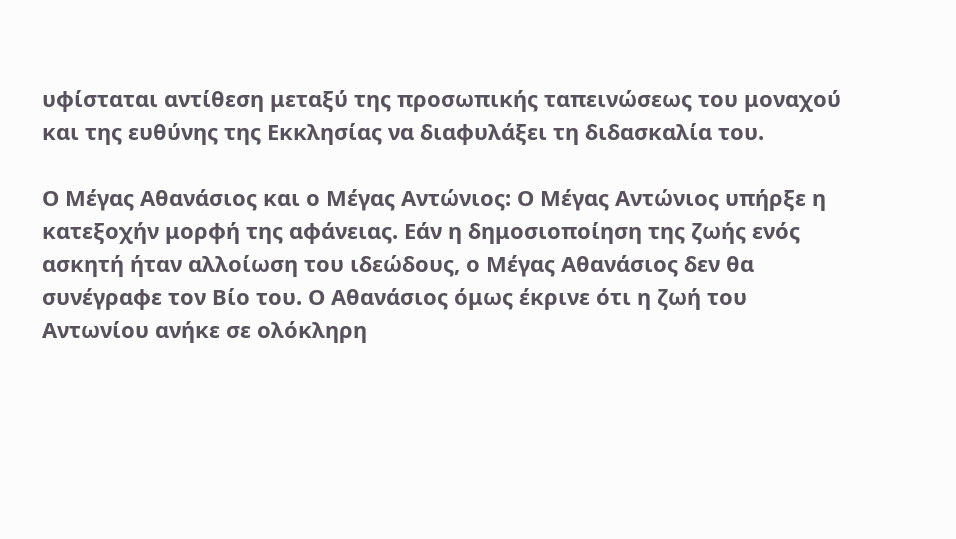υφίσταται αντίθεση μεταξύ της προσωπικής ταπεινώσεως του μοναχού και της ευθύνης της Εκκλησίας να διαφυλάξει τη διδασκαλία του.

Ο Μέγας Αθανάσιος και ο Μέγας Αντώνιος: Ο Μέγας Αντώνιος υπήρξε η κατεξοχήν μορφή της αφάνειας. Εάν η δημοσιοποίηση της ζωής ενός ασκητή ήταν αλλοίωση του ιδεώδους, ο Μέγας Αθανάσιος δεν θα συνέγραφε τον Βίο του. Ο Αθανάσιος όμως έκρινε ότι η ζωή του Αντωνίου ανήκε σε ολόκληρη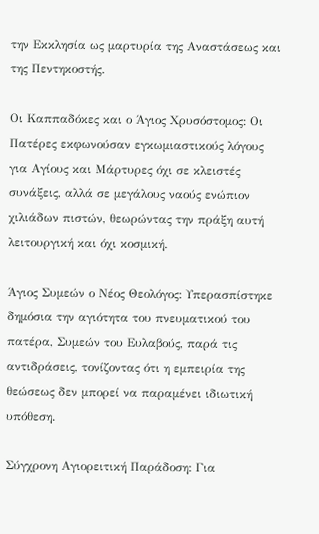την Εκκλησία ως μαρτυρία της Αναστάσεως και της Πεντηκοστής.

Οι Καππαδόκες και ο Άγιος Χρυσόστομος: Οι Πατέρες εκφωνούσαν εγκωμιαστικούς λόγους για Αγίους και Μάρτυρες όχι σε κλειστές συνάξεις, αλλά σε μεγάλους ναούς ενώπιον χιλιάδων πιστών, θεωρώντας την πράξη αυτή λειτουργική και όχι κοσμική.

Άγιος Συμεών ο Νέος Θεολόγος: Υπερασπίστηκε δημόσια την αγιότητα του πνευματικού του πατέρα, Συμεών του Ευλαβούς, παρά τις αντιδράσεις, τονίζοντας ότι η εμπειρία της θεώσεως δεν μπορεί να παραμένει ιδιωτική υπόθεση.

Σύγχρονη Αγιορειτική Παράδοση: Για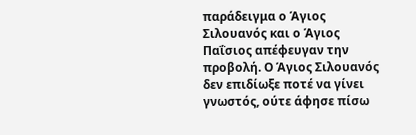παράδειγμα ο Άγιος Σιλουανός και ο Άγιος Παΐσιος απέφευγαν την προβολή. Ο Άγιος Σιλουανός δεν επιδίωξε ποτέ να γίνει γνωστός, ούτε άφησε πίσω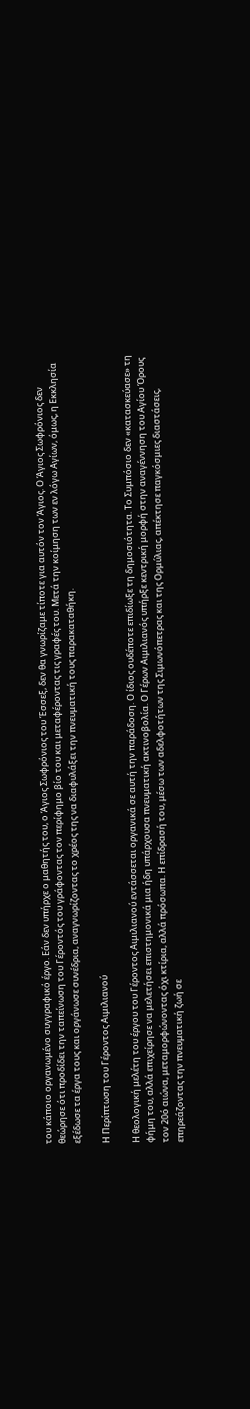του κάποιο οργανωμένο συγγραφικό έργο. Εάν δεν υπήρχε ο μαθητής του, ο Άγιος Σωφρόνιος του Έσσεξ, δεν θα γνωρίζαμε τίποτε για αυτόν τον Άγιος. Ο Άγιος Σωφρόνιος δεν θεώρησε ότι προδίδει την ταπείνωση του Γέροντός του γράφοντας τον περίφημο βίο του και μεταφέροντας τις γραφές του. Μετά την κοίμηση των εν λόγω Αγίων, όμως, η Εκκλησία εξέδωσε τα έργα τους και οργάνωσε συνέδρια, αναγνωρίζοντας το χρέος της να διαφυλάξει την πνευματική τους παρακαταθήκη.

Η Περίπτωση του Γέροντος Αιμιλιανού

Η θεολογική μελέτη του έργου του Γέροντος Αιμιλιανού εντάσσεται οργανικά σε αυτή την παράδοση. Ο ίδιος ουδέποτε επιδίωξε τη δημοσιότητα. Το Συμπόσιο δεν «κατασκεύασε» τη φήμη του, αλλά επιχείρησε να μελετήσει επιστημονικά μια ήδη υπάρχουσα πνευματική ακτινοβολία. Ο Γέρων Αιμιλιανός υπήρξε κεντρική μορφή στην αναγέννηση του Αγίου Όρους τον 20ό αιώνα, μεταμορφώνοντας όχι κτίρια, αλλά πρόσωπα. Η επίδρασή του, μέσω των αδελφοτήτων της Σιμωνόπετρας και της Ορμύλιας, απέκτησε παγκόσμιες διαστάσεις, επηρεάζοντας την πνευματική ζωή σε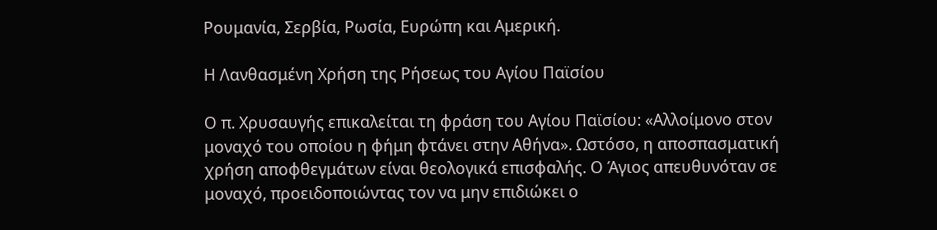Ρουμανία, Σερβία, Ρωσία, Ευρώπη και Αμερική.

Η Λανθασμένη Χρήση της Ρήσεως του Αγίου Παϊσίου

Ο π. Χρυσαυγής επικαλείται τη φράση του Αγίου Παϊσίου: «Αλλοίμονο στον μοναχό του οποίου η φήμη φτάνει στην Αθήνα». Ωστόσο, η αποσπασματική χρήση αποφθεγμάτων είναι θεολογικά επισφαλής. Ο Άγιος απευθυνόταν σε μοναχό, προειδοποιώντας τον να μην επιδιώκει ο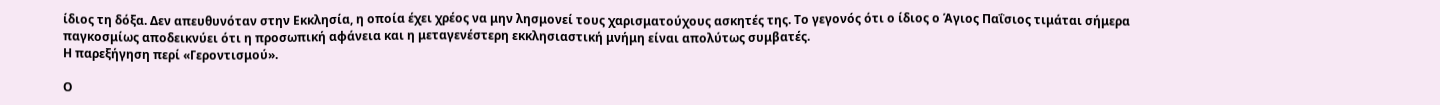ίδιος τη δόξα. Δεν απευθυνόταν στην Εκκλησία, η οποία έχει χρέος να μην λησμονεί τους χαρισματούχους ασκητές της. Το γεγονός ότι ο ίδιος ο Άγιος Παΐσιος τιμάται σήμερα παγκοσμίως αποδεικνύει ότι η προσωπική αφάνεια και η μεταγενέστερη εκκλησιαστική μνήμη είναι απολύτως συμβατές.
Η παρεξήγηση περί «Γεροντισμού».

Ο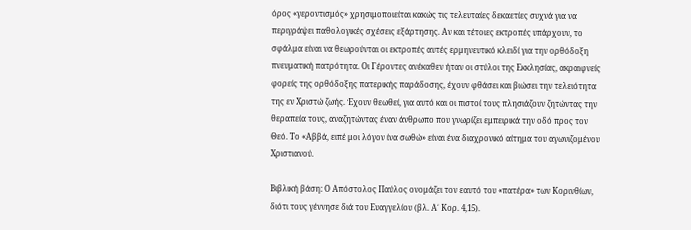όρος «γεροντισμός» χρησιμοποιείται κακώς τις τελευταίες δεκαετίες συχνά για να περιγράψει παθολογικές σχέσεις εξάρτησης. Αν και τέτοιες εκτροπές υπάρχουν, το σφάλμα είναι να θεωρούνται οι εκτροπές αυτές ερμηνευτικό κλειδί για την ορθόδοξη πνευματική πατρότητα. Οι Γέροντες ανέκαθεν ήταν οι στύλοι της Εκκλησίας, ακραιφνείς φορείς της ορθόδοξης πατερικής παράδοσης, έχουν φθάσει και βιώσει την τελειότητα της εν Χριστώ ζωής. Έχουν θεωθεί, για αυτό και οι πιστοί τους πλησιάζουν ζητώντας την θεραπεία τους, αναζητώντας έναν άνθρωπο που γνωρίζει εμπειρικά την οδό προς τον Θεό. Το «Αββά, ειπέ μοι λόγον ίνα σωθώ» είναι ένα διαχρονικό αίτημα του αγωνιζομένου Χριστιανού.

Βιβλική βάση: Ο Απόστολος Παύλος ονομάζει τον εαυτό του «πατέρα» των Κορινθίων, διότι τους γέννησε διά του Ευαγγελίου (βλ. Α΄ Κορ. 4,15).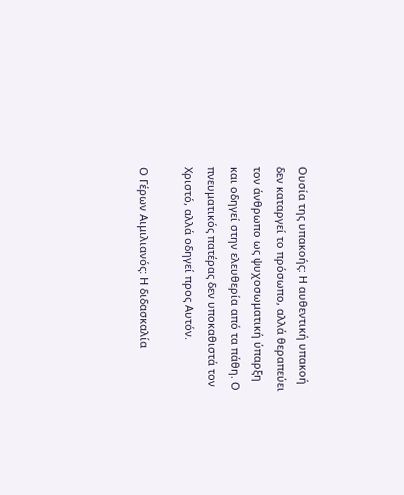Ουσία της υπακοής: Η αυθεντική υπακοή δεν καταργεί το πρόσωπο, αλλά θεραπεύει τον άνθρωπο ως ψυχοσωματική ύπαρξη και οδηγεί στην ελευθερία από τα πάθη. Ο πνευματικός πατέρας δεν υποκαθιστά τον Χριστό, αλλά οδηγεί προς Αυτόν.

Ο Γέρων Αιμιλιανός: Η διδασκαλία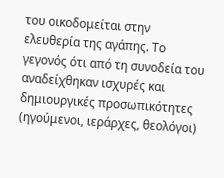του οικοδομείται στην ελευθερία της αγάπης. Το γεγονός ότι από τη συνοδεία του αναδείχθηκαν ισχυρές και δημιουργικές προσωπικότητες (ηγούμενοι, ιεράρχες, θεολόγοι)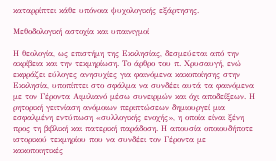καταρρίπτει κάθε υπόνοια ψυχολογικής εξάρτησης.

Μεθοδολογική αστοχία και υπαινιγμοί

Η θεολογία, ως επιστήμη της Εκκλησίας, δεσμεύεται από την ακρίβεια και την τεκμηρίωση. Το άρθρο του π. Χρυσαυγή, ενώ εκφράζει εύλογες ανησυχίες για φαινόμενα κακοποίησης στην Εκκλησία, υποπίπτει στο σφάλμα να συνδέει αυτά τα φαινόμενα με τον Γέροντα Αιμιλιανό μέσω συνειρμών και όχι αποδείξεων. Η ρητορική γειτνίαση ανόμοιων περιπτώσεων δημιουργεί μια εσφαλμένη εντύπωση «συλλογικής ενοχής», η οποία είναι ξένη προς τη βιβλική και πατερική παράδοση. Η απουσία οποιουδήποτε ιστορικού τεκμηρίου που να συνδέει τον Γέροντα με κακοποιητικές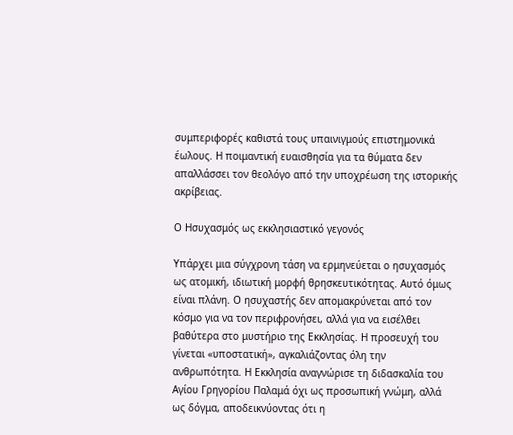συμπεριφορές καθιστά τους υπαινιγμούς επιστημονικά έωλους. Η ποιμαντική ευαισθησία για τα θύματα δεν απαλλάσσει τον θεολόγο από την υποχρέωση της ιστορικής ακρίβειας.

Ο Ησυχασμός ως εκκλησιαστικό γεγονός

Υπάρχει μια σύγχρονη τάση να ερμηνεύεται ο ησυχασμός ως ατομική, ιδιωτική μορφή θρησκευτικότητας. Αυτό όμως είναι πλάνη. Ο ησυχαστής δεν απομακρύνεται από τον κόσμο για να τον περιφρονήσει, αλλά για να εισέλθει βαθύτερα στο μυστήριο της Εκκλησίας. Η προσευχή του γίνεται «υποστατική», αγκαλιάζοντας όλη την ανθρωπότητα. Η Εκκλησία αναγνώρισε τη διδασκαλία του Αγίου Γρηγορίου Παλαμά όχι ως προσωπική γνώμη, αλλά ως δόγμα, αποδεικνύοντας ότι η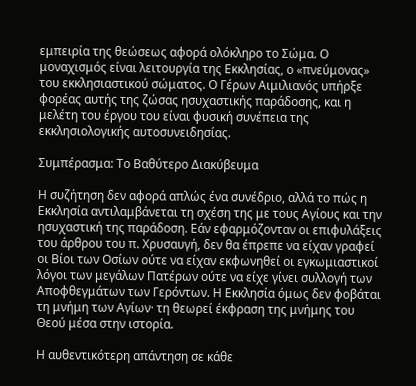εμπειρία της θεώσεως αφορά ολόκληρο το Σώμα. Ο μοναχισμός είναι λειτουργία της Εκκλησίας, ο «πνεύμονας» του εκκλησιαστικού σώματος. Ο Γέρων Αιμιλιανός υπήρξε φορέας αυτής της ζώσας ησυχαστικής παράδοσης, και η μελέτη του έργου του είναι φυσική συνέπεια της εκκλησιολογικής αυτοσυνειδησίας.

Συμπέρασμα: Το Βαθύτερο Διακύβευμα

Η συζήτηση δεν αφορά απλώς ένα συνέδριο, αλλά το πώς η Εκκλησία αντιλαμβάνεται τη σχέση της με τους Αγίους και την ησυχαστική της παράδοση. Εάν εφαρμόζονταν οι επιφυλάξεις του άρθρου του π. Χρυσαυγή, δεν θα έπρεπε να είχαν γραφεί οι Βίοι των Οσίων ούτε να είχαν εκφωνηθεί οι εγκωμιαστικοί λόγοι των μεγάλων Πατέρων ούτε να είχε γίνει συλλογή των Αποφθεγμάτων των Γερόντων. Η Εκκλησία όμως δεν φοβάται τη μνήμη των Αγίων· τη θεωρεί έκφραση της μνήμης του Θεού μέσα στην ιστορία.

Η αυθεντικότερη απάντηση σε κάθε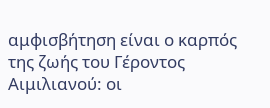αμφισβήτηση είναι ο καρπός της ζωής του Γέροντος Αιμιλιανού: οι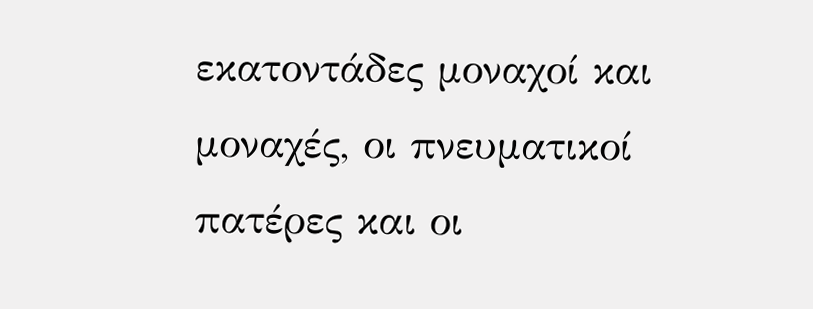εκατοντάδες μοναχοί και μοναχές, οι πνευματικοί πατέρες και οι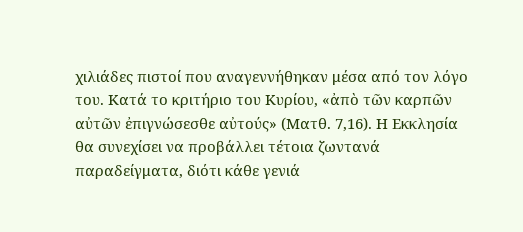χιλιάδες πιστοί που αναγεννήθηκαν μέσα από τον λόγο του. Κατά το κριτήριο του Κυρίου, «ἀπὸ τῶν καρπῶν αὐτῶν ἐπιγνώσεσθε αὐτούς» (Ματθ. 7,16). Η Εκκλησία θα συνεχίσει να προβάλλει τέτοια ζωντανά παραδείγματα, διότι κάθε γενιά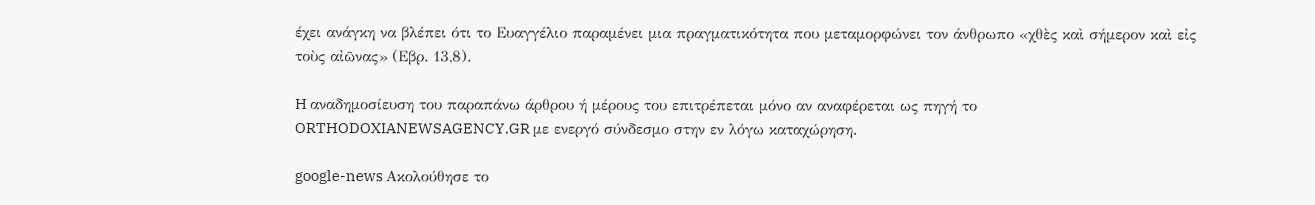έχει ανάγκη να βλέπει ότι το Ευαγγέλιο παραμένει μια πραγματικότητα που μεταμορφώνει τον άνθρωπο «χθὲς καὶ σήμερον καὶ εἰς τοὺς αἰῶνας» (Εβρ. 13,8).

H αναδημοσίευση του παραπάνω άρθρου ή μέρους του επιτρέπεται μόνο αν αναφέρεται ως πηγή το ORTHODOXIANEWSAGENCY.GR με ενεργό σύνδεσμο στην εν λόγω καταχώρηση.

google-news Ακολούθησε το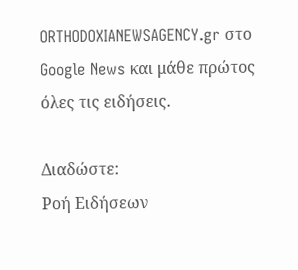ORTHODOXIANEWSAGENCY.gr στο Google News και μάθε πρώτος όλες τις ειδήσεις.

Διαδώστε:
Ροή Ειδήσεων